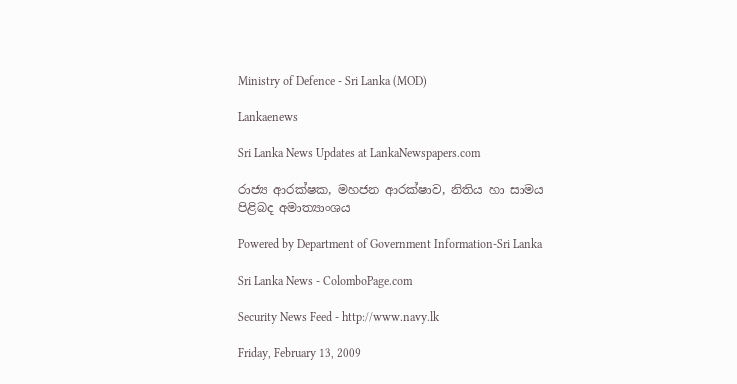Ministry of Defence - Sri Lanka (MOD)

Lankaenews

Sri Lanka News Updates at LankaNewspapers.com

රාජ්‍ය ආරක්ෂක, මහජන ආරක්ෂාව, නිතිය හා සාමය පිළිබද අමාත්‍යාංශය

Powered by Department of Government Information-Sri Lanka

Sri Lanka News - ColomboPage.com

Security News Feed - http://www.navy.lk

Friday, February 13, 2009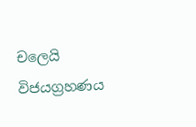චලෙයි විජයග්‍රහණය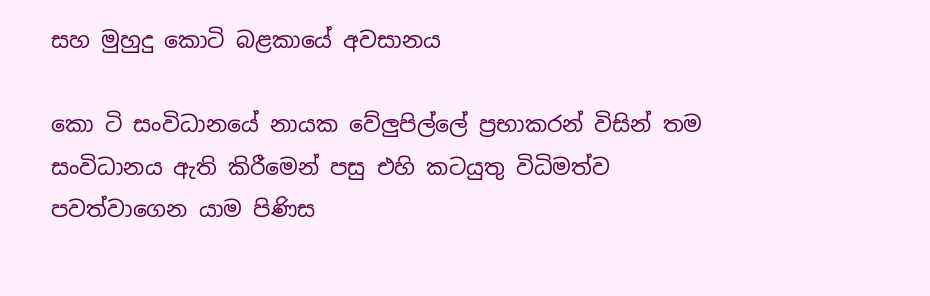සහ මුහුදු කොටි බළකායේ අවසානය

කො ටි සංවිධානයේ නායක වේලුපිල්ලේ ප්‍රභාකරන් විසින් තම සංවිධානය ඇති කිරීමෙන් පසු එහි කටයුතු විධිමත්ව පවත්වාගෙන යාම පිණිස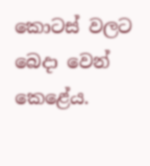කොටස් වලට බෙදා වෙන් කෙළේය.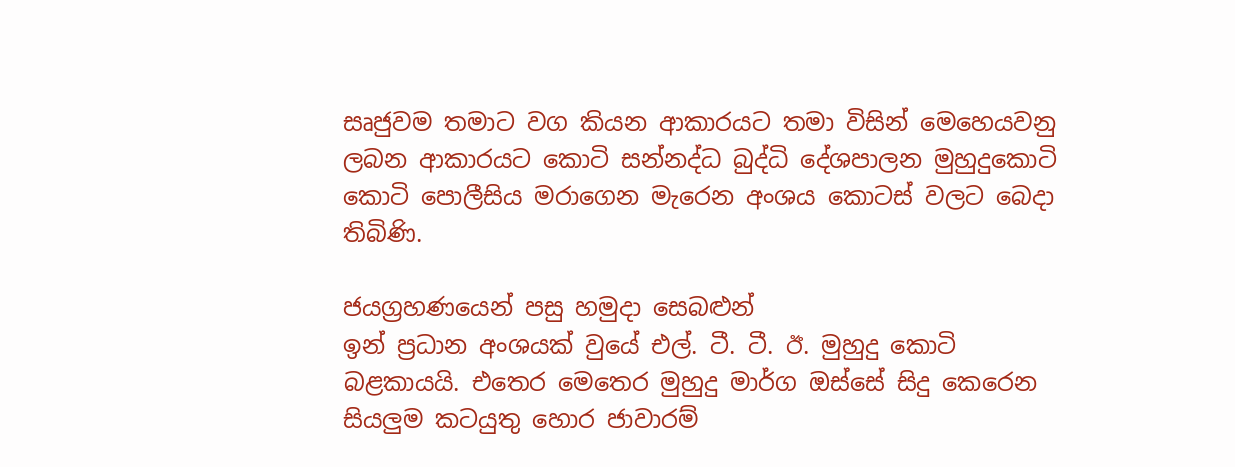සෘජුවම තමාට වග කියන ආකාරයට තමා විසින් මෙහෙයවනු ලබන ආකාරයට කොටි සන්නද්ධ බුද්ධි දේශපාලන මුහුදුකොටි කොටි පොලීසිය මරාගෙන මැරෙන අංශය කොටස් වලට බෙදා තිබිණි.

ජයග්‍රහණයෙන් පසු හමුදා සෙබළුන්
ඉන් ප්‍රධාන අංශයක් වුයේ එල්. ටී. ටී. ඊ. මුහුදු කොටි බළකායයි. එතෙර මෙතෙර මුහුදු මාර්ග ඔස්සේ සිදු කෙරෙන සියලුම කටයුතු හොර ජාවාරම්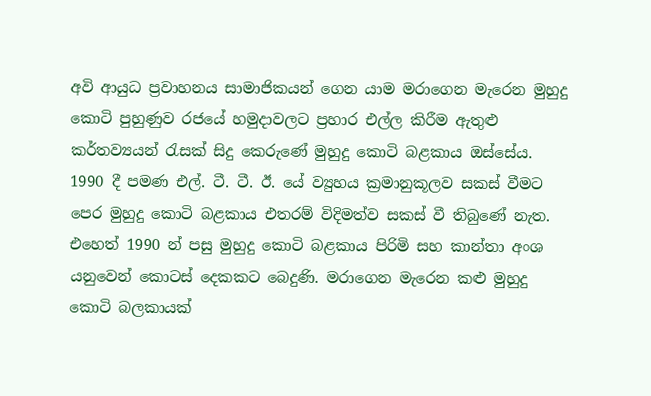අවි ආයුධ ප්‍රවාහනය සාමාජිකයන් ගෙන යාම මරාගෙන මැරෙන මුහුදු කොටි පුහුණුව රජයේ හමුදාවලට ප්‍රහාර එල්ල කිරීම ඇතුළු කර්තව්‍යයන් රැසක් සිදු කෙරුණේ මුහුදු කොටි බළකාය ඔස්සේය.
1990 දී පමණ එල්. ටී. ටී. ඊ. යේ ව්‍යුහය ක්‍රමානුකූලව සකස් වීමට පෙර මුහුදු කොටි බළකාය එතරම් විදිමත්ව සකස් වී තිබුණේ නැත.
එහෙත් 1990 න් පසු මුහුදු කොටි බළකාය පිරිමි සහ කාන්තා අංශ යනුවෙන් කොටස් දෙකකට බෙදුණි. මරාගෙන මැරෙන කළු මුහුදු කොටි බලකායක්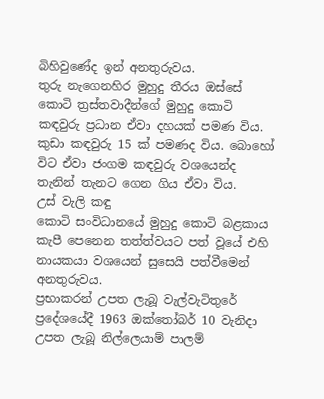බිහිවුණේද ඉන් අනතුරුවය.
තුරු නැගෙනහිර මුහුදු තීරය ඔස්සේ කොටි ත්‍රස්තවාදීන්ගේ මුහුදු කොටි කඳවුරු ප්‍රධාන ඒවා දහයක් පමණ විය.
කුඩා කඳවුරු 15 ක් පමණද විය. බොහෝ විට ඒවා ජංගම කඳවුරු වශයෙන්ද තැනින් තැනට ගෙන ගිය ඒවා විය.
උස් වැලි කඳු
කොටි සංවිධානයේ මුහුදු කොටි බළකාය කැපී පෙනෙන තත්ත්වයට පත් වූයේ එහි නායකයා වශයෙන් සුසෙයි පත්වීමෙන් අනතුරුවය.
ප්‍රභාකරන් උපත ලැබූ වැල්වැටිතුරේ ප්‍රදේශයේදී 1963 ඔක්තෝබර් 10 වැනිදා උපත ලැබූ නිල්ලෙයාම් පාලම්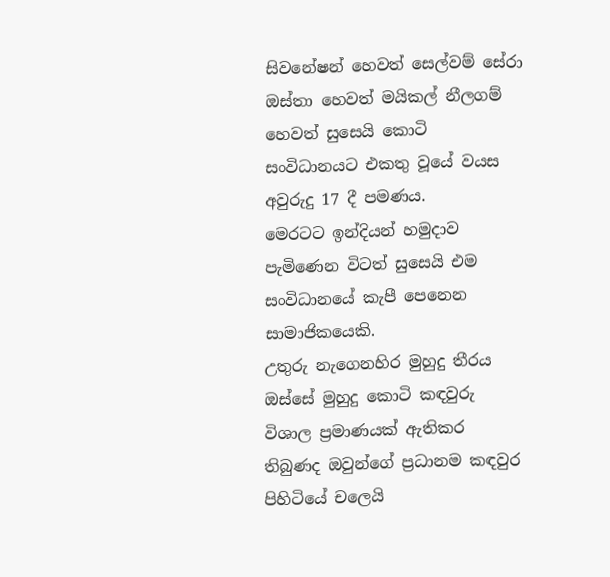සිවනේෂන් හෙවත් සෙල්වම් සේරා ඔස්තා හෙවත් මයිකල් නීලගම් හෙවත් සුසෙයි කොටි සංවිධානයට එකතු වූයේ වයස අවුරුදු 17 දී පමණය.
මෙරටට ඉන්දියන් හමුදාව පැමිණෙන විටත් සුසෙයි එම සංවිධානයේ කැපී පෙනෙන සාමාජිකයෙකි.
උතුරු නැගෙනහිර මුහුදු තීරය ඔස්සේ මුහුදු කොටි කඳවුරු විශාල ප්‍රමාණයක් ඇතිකර තිබුණද ඔවුන්ගේ ප්‍රධානම කඳවුර පිහිටියේ චලෙයි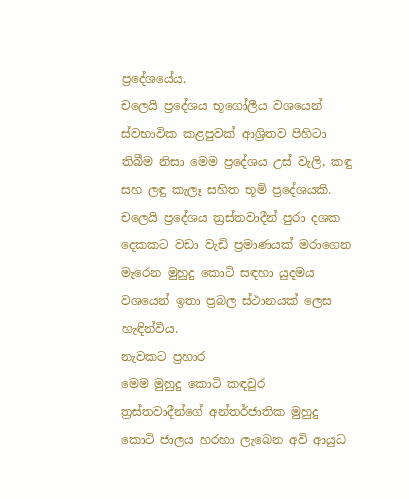ප්‍රදේශයේය.
චලෙයි ප්‍රදේශය භූගෝලීය වශයෙන් ස්වභාවික කළපුවක් ආශ්‍රිතව පිහිටා තිබීම නිසා මෙම ප්‍රදේශය උස් වැලි, කඳු සහ ලඳු කැලෑ සහිත භූමි ප්‍රදේශයකි.
චලෙයි ප්‍රදේශය ත්‍රස්තවාදීන් පුරා දශක දෙකකට වඩා වැඩි ප්‍රමාණයක් මරාගෙන මැරෙන මුහුදු කොටි සඳහා යුදමය වශයෙන් ඉතා ප්‍රබල ස්ථානයක් ලෙස හැඳින්විය.
නැවකට ප්‍රහාර
මෙම මුහුදු කොටි කඳවුර ත්‍රස්තවාදීන්ගේ අන්තර්ජාතික මුහුදු කොටි ජාලය හරහා ලැබෙන අවි ආයුධ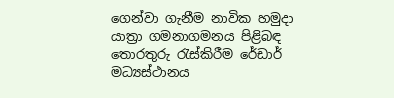ගෙන්වා ගැනීම නාවික හමුදා යාත්‍රා ගමනාගමනය පිළිබඳ තොරතුරු රැස්කිරීම රේඩාර් මධ්‍යස්ථානය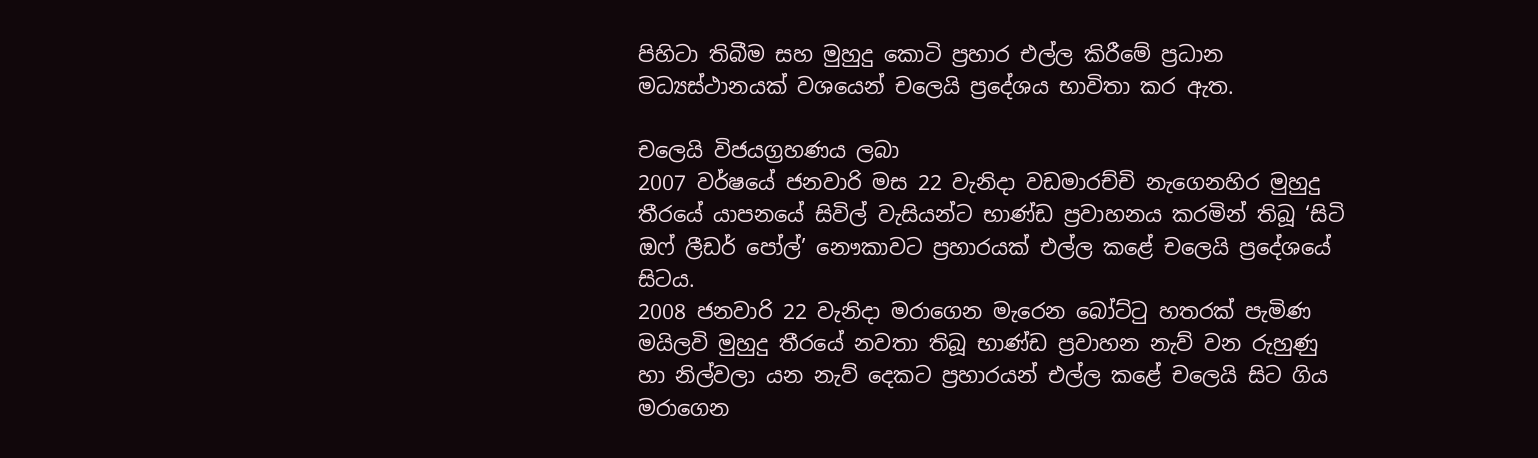පිහිටා තිබීම සහ මුහුදු කොටි ප්‍රහාර එල්ල කිරීමේ ප්‍රධාන මධ්‍යස්ථානයක් වශයෙන් චලෙයි ප්‍රදේශය භාවිතා කර ඇත.

චලෙයි විජයග්‍රහණය ලබා
2007 වර්ෂයේ ජනවාරි මස 22 වැනිදා වඩමාරච්චි නැගෙනහිර මුහුදු තීරයේ යාපනයේ සිවිල් වැසියන්ට භාණ්ඩ ප්‍රවාහනය කරමින් තිබූ ‘සිටි ඔෆ් ලීඩර් පෝල්’ නෞකාවට ප්‍රහාරයක් එල්ල කළේ චලෙයි ප්‍රදේශයේ සිටය.
2008 ජනවාරි 22 වැනිදා මරාගෙන මැරෙන බෝට්ටු හතරක් පැමිණ මයිලවි මුහුදු තීරයේ නවතා තිබූ භාණ්ඩ ප්‍රවාහන නැව් වන රුහුණු හා නිල්වලා යන නැව් දෙකට ප්‍රහාරයන් එල්ල කළේ චලෙයි සිට ගිය මරාගෙන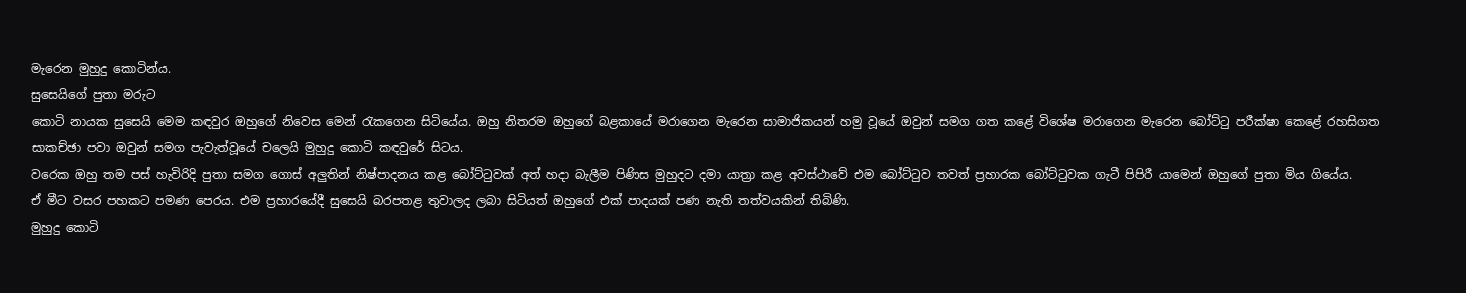මැරෙන මුහුදු කොටින්ය.
සුසෙයිගේ පුතා මරුට
කොටි නායක සුසෙයි මෙම කඳවුර ඔහුගේ නිවෙස මෙන් රැකගෙන සිටියේය. ඔහු නිතරම ඔහුගේ බළකායේ මරාගෙන මැරෙන සාමාජිකයන් හමු වූයේ ඔවුන් සමග ගත කළේ විශේෂ මරාගෙන මැරෙන බෝට්ටු පරීක්ෂා කෙළේ රහසිගත සාකච්ඡා පවා ඔවුන් සමග පැවැත්වූයේ චලෙයි මුහුදු කොටි කඳවුරේ සිටය.
වරෙක ඔහු තම පස් හැවිරිදි පුතා සමග ගොස් අලුතින් නිෂ්පාදනය කළ බෝට්ටුවක් අත් හදා බැලීම පිණිස මුහුදට දමා යාත්‍රා කළ අවස්ථාවේ එම බෝට්ටුව තවත් ප්‍රහාරක බෝට්ටුවක ගැටී පිපිරී යාමෙන් ඔහුගේ පුතා මිය ගියේය.
ඒ මීට වසර පහකට පමණ පෙරය. එම ප්‍රහාරයේදී සුසෙයි බරපතළ තුවාලද ලබා සිටියත් ඔහුගේ එක් පාදයක් පණ නැති තත්වයකින් තිබිණි.
මුහුදු කොටි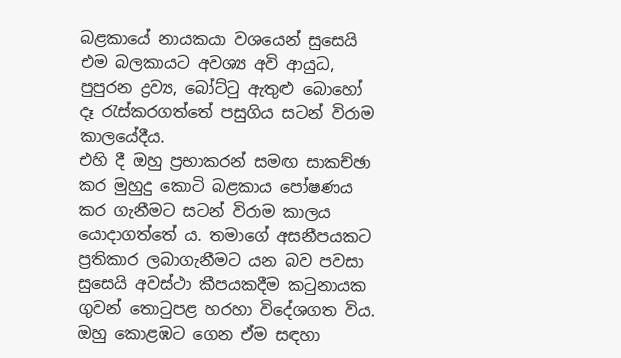බළකායේ නායකයා වශයෙන් සුසෙයි එම බලකායට අවශ්‍ය අවි ආයුධ, පුපුරන ද්‍රව්‍ය, බෝට්ටු ඇතුළු බොහෝ දෑ රැස්කරගත්තේ පසුගිය සටන් විරාම කාලයේදීය.
එහි දී ඔහු ප්‍රභාකරන් සමඟ සාකච්ඡා කර මුහුදු කොටි බළකාය පෝෂණය කර ගැනීමට සටන් විරාම කාලය යොදාගත්තේ ය. තමාගේ අසනීපයකට ප්‍රතිකාර ලබාගැනීමට යන බව පවසා සුසෙයි අවස්ථා කීපයකදීම කටුනායක ගුවන් තොටුපළ හරහා විදේශගත විය.
ඔහු කොළඹට ගෙන ඒම සඳහා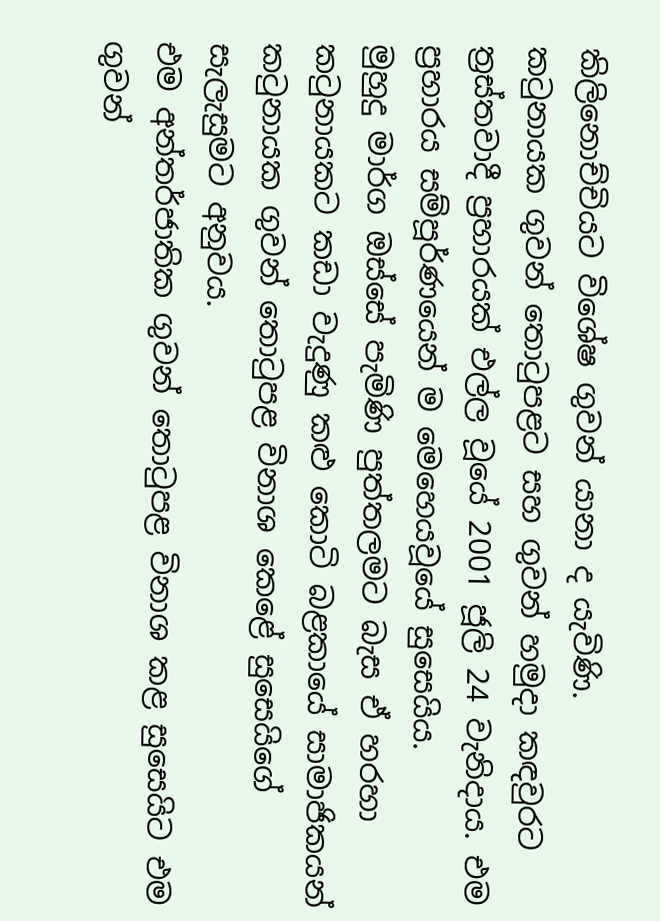කිලිනොච්චියට විශේෂ ගුවන් යානා ද යැවිණි.
කටුනායක ගුවන් තොටුපළට සහ ගුවන් හමුදා කඳවුරට ත්‍රස්තවාදී ප්‍රහාරයක් එල්ල වූයේ 2001 ජූලි 24 වැනිදාය. එම ප්‍රහාරය සම්පූර්ණයෙන් ම මෙහෙයවූයේ සුසෙයිය.
මුහුදු මාර්ග ඔස්සේ පැමිණි පුත්තලමට බැස ඒ හරහා කටුනායකට කඩා වැදුණු කළු කොටි බළකායේ සාමාජිකයන් කටුනායක ගුවන් තොටුපළ විනාශ කෙළේ සුසෙයිගේ සැලැසුමට අනුවය.
එම අන්තර්ජාතික ගුවන් තොටුපළ විනාශ කළ සුසෙයිට එම ගුවන්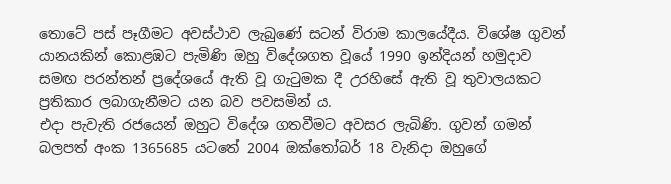තොටේ පස් පෑගීමට අවස්ථාව ලැබුණේ සටන් විරාම කාලයේදීය. විශේෂ ගුවන් යානයකින් කොළඹට පැමිණි ඔහු විදේශගත වූයේ 1990 ඉන්දියන් හමුදාව සමඟ පරන්තන් ප්‍රදේශයේ ඇති වූ ගැටුමක දී උරහිසේ ඇති වූ තුවාලයකට ප්‍රතිකාර ලබාගැනීමට යන බව පවසමින් ය.
එදා පැවැති රජයෙන් ඔහුට විදේශ ගතවීමට අවසර ලැබිණි. ගුවන් ගමන් බලපත් අංක 1365685 යටතේ 2004 ඔක්තෝබර් 18 වැනිදා ඔහුගේ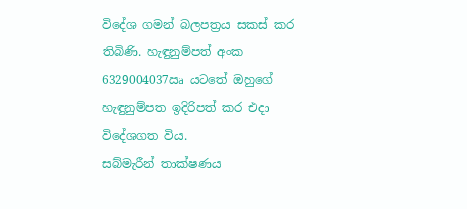විදේශ ගමන් බලපත්‍රය සකස් කර තිබිණි. හැඳුනුම්පත් අංක 6329004037ඍ යටතේ ඔහුගේ හැඳුනුම්පත ඉදිරිපත් කර එදා විදේශගත විය.
සබ්මැරීන් තාක්ෂණය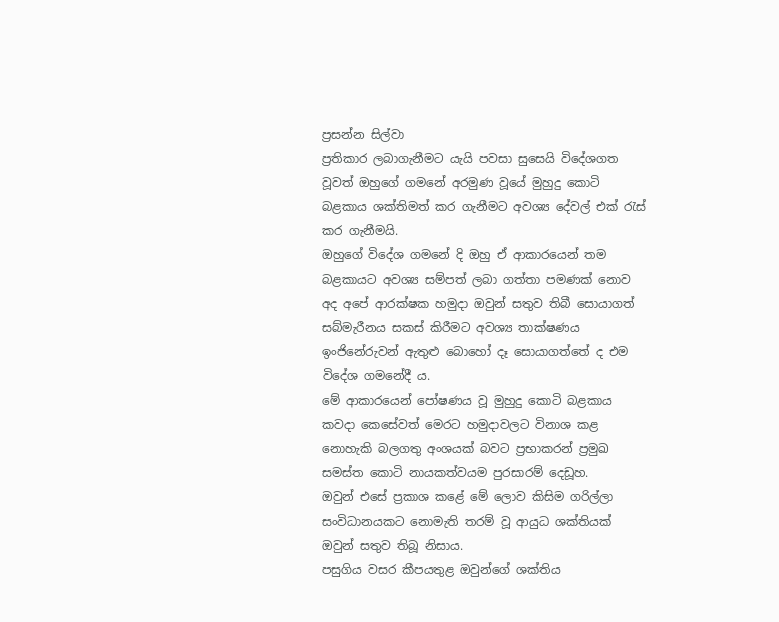ප්‍රසන්න සිල්වා
ප්‍රතිකාර ලබාගැනීමට යැයි පවසා සුසෙයි විදේශගත වූවත් ඔහුගේ ගමනේ අරමුණ වූයේ මුහුදු කොටි බළකාය ශක්තිමත් කර ගැනීමට අවශ්‍ය දේවල් එක් රැස් කර ගැනීමයි.
ඔහුගේ විදේශ ගමනේ දි ඔහු ඒ ආකාරයෙන් තම බළකායට අවශ්‍ය සම්පත් ලබා ගත්තා පමණක් නොව අද අපේ ආරක්ෂක හමුදා ඔවුන් සතුව තිබී සොයාගත් සබ්මැරීනය සකස් කිරීමට අවශ්‍ය තාක්ෂණය ඉංජිනේරුවන් ඇතුළු බොහෝ දෑ සොයාගත්තේ ද එම විදේශ ගමනේදී ය.
මේ ආකාරයෙන් පෝෂණය වූ මුහුදු කොටි බළකාය කවදා කෙසේවත් මෙරට හමුදාවලට විනාශ කළ නොහැකි බලගතු අංශයක් බවට ප්‍රභාකරන් ප්‍රමුඛ සමස්ත කොටි නායකත්වයම පුරසාරම් දෙඩූහ.
ඔවුන් එසේ ප්‍රකාශ කළේ මේ ලොව කිසිම ගරිල්ලා සංවිධානයකට නොමැති තරම් වූ ආයුධ ශක්තියක් ඔවුන් සතුව තිබූ නිසාය.
පසුගිය වසර කීපයතුළ ඔවුන්ගේ ශක්තිය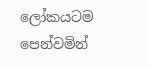ලෝකයටම පෙන්වමින්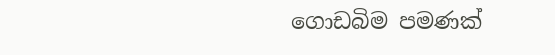ගොඩබිම පමණක්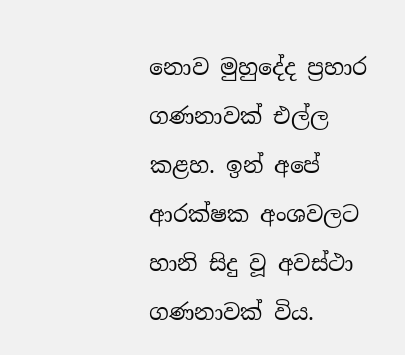නොව මුහුදේද ප්‍රහාර ගණනාවක් එල්ල කළහ. ඉන් අපේ ආරක්ෂක අංශවලට හානි සිදු වූ අවස්ථා ගණනාවක් විය.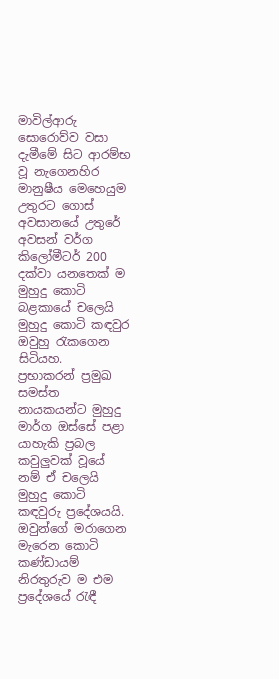මාවිල්ආරු සොරොව්ව වසා දැමීමේ සිට ආරම්භ වූ නැගෙනහිර මානුෂීය මෙහෙයුම උතුරට ගොස් අවසානයේ උතුරේ අවසන් වර්ග කිලෝමීටර් 200 දක්වා යනතෙක් ම මුහුදු කොටි බළකායේ චලෙයි මුහුදු කොටි කඳවුර ඔවුහු රැකගෙන සිටියහ.
ප්‍රභාකරන් ප්‍රමුඛ සමස්ත නායකයන්ට මුහුදු මාර්ග ඔස්සේ පළා යාහැකි ප්‍රබල කවුලුවක් වූයේ නම් ඒ චලෙයි මුහුදු කොටි කඳවුරු ප්‍රදේශයයි.
ඔවුන්ගේ මරාගෙන මැරෙන කොටි කණ්ඩායම් නිරතුරුව ම එම ප්‍රදේශයේ රැඳී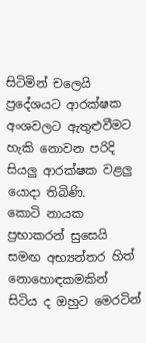සිටිමින් චලෙයි ප්‍රදේශයට ආරක්ෂක අංශවලට ඇතුළුවීමට හැකි නොවන පරිදි සියලු ආරක්ෂක වළලු යොදා තිබිණි.
කොටි නායක ප්‍රභාකරන් සුසෙයි සමඟ අභ්‍යන්තර හිත් නොහොඳකමකින් සිටිය ද ඔහුට මෙරටින්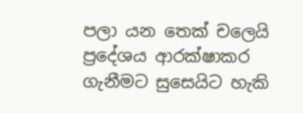පලා යන තෙක් චලෙයි ප්‍රදේශය ආරක්ෂාකර ගැනීමට සුසෙයිට හැකි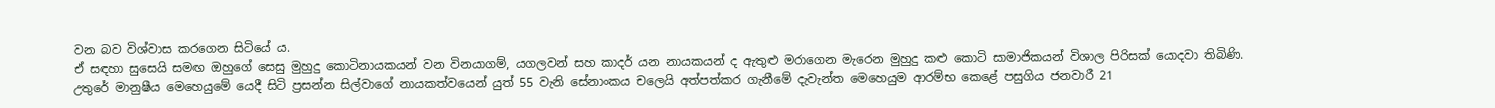වන බව විශ්වාස කරගෙන සිටියේ ය.
ඒ සඳහා සුසෙයි සමඟ ඔහුගේ සෙසු මුහුදු කොටිනායකයන් වන විනයාගම්, යගලවන් සහ කාදර් යන නායකයන් ද ඇතුළු මරාගෙන මැරෙන මුහුදු කළු කොටි සාමාජිකයන් විශාල පිරිසක් යොදවා තිබිණි.
උතුරේ මානුෂීය මෙහෙයුමේ යෙදී සිටි ප්‍රසන්න සිල්වාගේ නායකත්වයෙන් යුත් 55 වැනි සේනාංකය චලෙයි අත්පත්කර ගැනීමේ දැවැන්ත මෙහෙයුම ආරම්භ කෙළේ පසුගිය ජනවාරී 21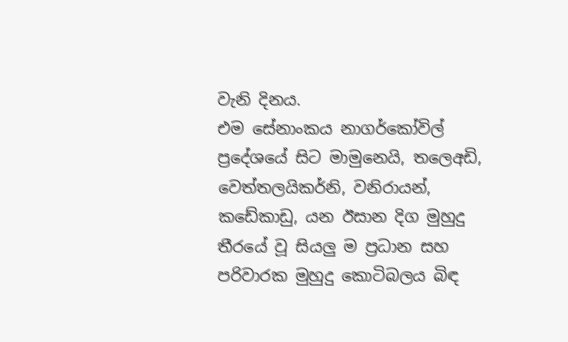වැනි දිනය.
එම සේනාංකය නාගර්කෝවිල් ප්‍රදේශයේ සිට මාමුනෙයි, තලෙඅඩි, වෙත්තලයිකර්නි, වනිරායන්, කඩේකාඩු, යන ඊසාන දිග මුහුදු තීරයේ වූ සියලු ම ප්‍රධාන සහ පරිවාරක මුහුදු කොටිබලය බිඳ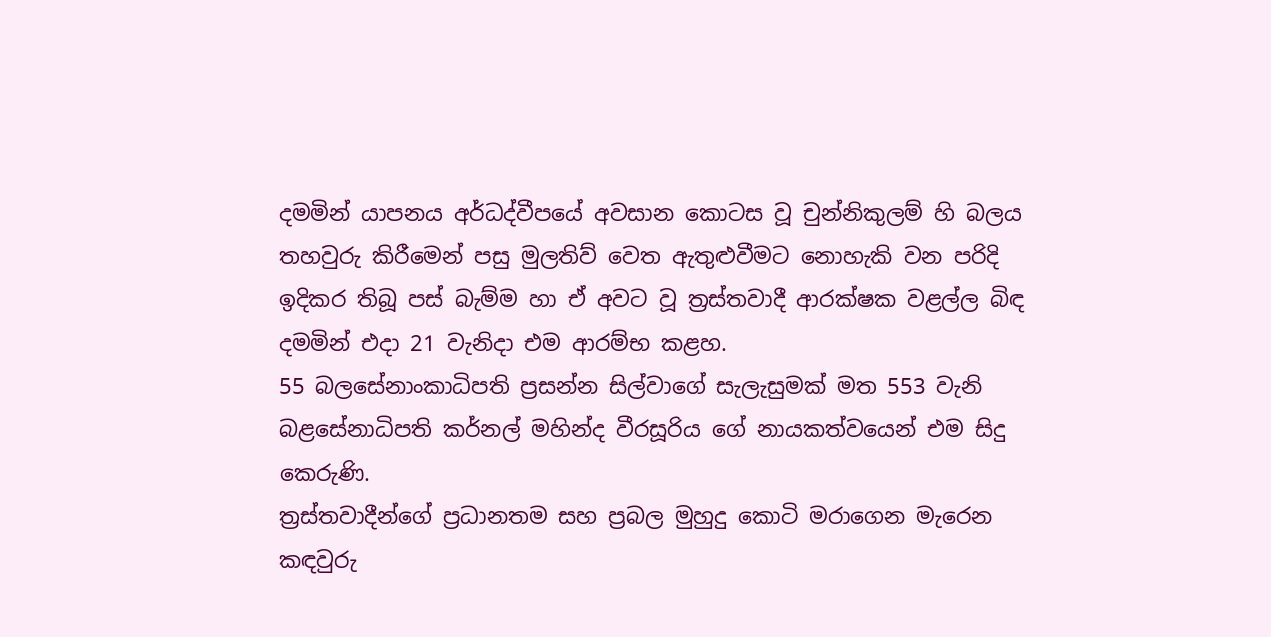දමමින් යාපනය අර්ධද්වීපයේ අවසාන කොටස වූ චුන්නිකුලම් හි බලය තහවුරු කිරීමෙන් පසු මුලතිව් වෙත ඇතුළුවීමට නොහැකි වන පරිදි ඉදිකර තිබූ පස් බැම්ම හා ඒ අවට වූ ත්‍රස්තවාදී ආරක්ෂක වළල්ල බිඳ දමමින් එදා 21 වැනිදා එම ආරම්භ කළහ.
55 බලසේනාංකාධිපති ප්‍රසන්න සිල්වාගේ සැලැසුමක් මත 553 වැනි බළසේනාධිපති කර්නල් මහින්ද වීරසූරිය ගේ නායකත්වයෙන් එම සිදු කෙරුණි.
ත්‍රස්තවාදීන්ගේ ප්‍රධානතම සහ ප්‍රබල මුහුදු කොටි මරාගෙන මැරෙන කඳවුරු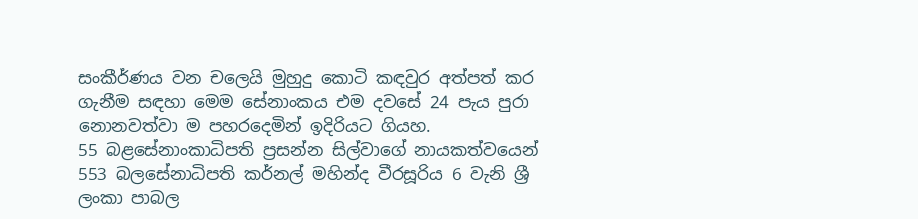සංකීර්ණය වන චලෙයි මුහුදු කොටි කඳවුර අත්පත් කර ගැනීම සඳහා මෙම සේනාංකය එම දවසේ 24 පැය පුරා නොනවත්වා ම පහරදෙමින් ඉදිරියට ගියහ.
55 බළසේනාංකාධිපති ප්‍රසන්න සිල්වාගේ නායකත්වයෙන් 553 බලසේනාධිපති කර්නල් මහින්ද වීරසූරිය 6 වැනි ශ්‍රී ලංකා පාබල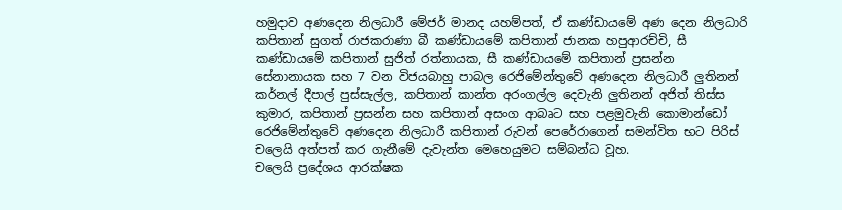හමුදාව අණදෙන නිලධාරී මේජර් මානද යහම්පත්, ඒ කණ්ඩායමේ අණ දෙන නිලධාරි කපිතාන් සුගත් රාජකරාණා බී කණ්ඩායමේ කපිතාන් ජානක හපුආරච්චි, සී කණ්ඩායමේ කපිතාන් සුජිත් රත්නායක, සී කණ්ඩායමේ කපිතාන් ප්‍රසන්න සේනානායක සහ 7 වන විජයබාහු පාබල රෙජිමේන්තුවේ අණදෙන නිලධාරී ලුතිනන් කර්නල් දීපාල් පුස්සැල්ල, කපිතාන් කාන්ත අරංගල්ල දෙවැනි ලුතිනන් අජිත් තිස්ස කුමාර, කපිතාන් ප්‍රසන්න සහ කපිතාන් අසංග ආබෘට සහ පළමුවැනි කොමාන්ඩෝ රෙජිමේන්තුවේ අණදෙන නිලධාරී කපිතාන් රුවන් පෙරේරාගෙන් සමන්විත භට පිරිස් චලෙයි අත්පත් කර ගැනීමේ දැවැන්ත මෙහෙයුමට සම්බන්ධ වූහ.
චලෙයි ප්‍රදේශය ආරක්ෂක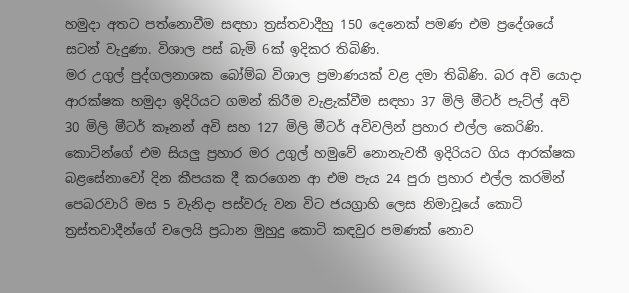හමුදා අතට පත්නොවීම සඳහා ත්‍රස්තවාදීහු 150 දෙනෙක් පමණ එම ප්‍රදේශයේ සටන් වැදුණා. විශාල පස් බැමි 6ක් ඉදිකර තිබිණි.
මර උගුල් පුද්ගලනාශක බෝම්බ විශාල ප්‍රමාණයක් වළ දමා තිබිණි. බර අවි යොදා ආරක්ෂක හමුදා ඉදිරියට ගමන් කිරීම වැළැක්වීම සඳහා 37 මිලි මීටර් පැට්ල් අවි 30 මිලි මීටර් කෑනන් අවි සහ 127 මිලි මීටර් අවිවලින් ප්‍රහාර එල්ල කෙරිණි.
කොටින්ගේ එම සියලු ප්‍රහාර මර උගුල් හමුවේ නොනැවතී ඉදිරියට ගිය ආරක්ෂක බළසේනාවෝ දින කීපයක දී කරගෙන ආ එම පැය 24 පුරා ප්‍රහාර එල්ල කරමින් පෙබරවාරි මස 5 වැනිදා පස්වරු වන විට ජයග්‍රාහි ලෙස නිමාවූයේ කොටි ත්‍රස්තවාදීන්ගේ චලෙයි ප්‍රධාන මුහුදු කොටි කඳවුර පමණක් නොව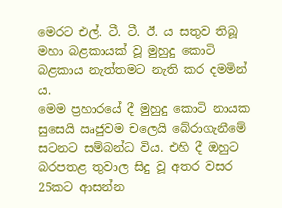මෙරට එල්. ටී. ටී. ඊ. ය සතුව තිබූ මහා බළකායක් වූ මුහුදු කොටි බළකාය නැත්තමට නැති කර දමමින් ය.
මෙම ප්‍රහාරයේ දී මුහුදු කොටි නායක සුසෙයි ඍජුවම චලෙයි බේරාගැනීමේ සටනට සම්බන්ධ විය. එහි දී ඔහුට බරපතළ තුවාල සිදු වූ අතර වසර 25කට ආසන්න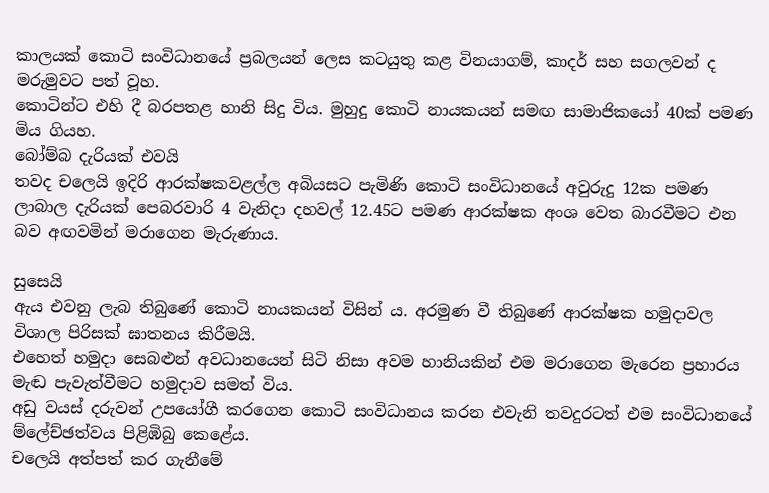කාලයක් කොටි සංවිධානයේ ප්‍රබලයන් ලෙස කටයුතු කළ විනයාගම්, කාදර් සහ සගලවන් ද මරුමුවට පත් වූහ.
කොටින්ට එහි දී බරපතළ හානි සිදු විය. මුහුදු කොටි නායකයන් සමඟ සාමාජිකයෝ 40ක් පමණ මිය ගියහ.
බෝම්බ දැරියක් එවයි
තවද චලෙයි ඉදිරි ආරක්ෂකවළල්ල අබියසට පැමිණි කොටි සංවිධානයේ අවුරුදු 12ක පමණ ලාබාල දැරියක් පෙබරවාරි 4 වැනිදා දහවල් 12.45ට පමණ ආරක්ෂක අංශ වෙත බාරවීමට එන බව අඟවමින් මරාගෙන මැරුණාය.

සුසෙයි
ඇය එවනු ලැබ තිබුණේ කොටි නායකයන් විසින් ය. අරමුණ වී තිබුණේ ආරක්ෂක හමුදාවල විශාල පිරිසක් ඝාතනය කිරීමයි.
එහෙත් හමුදා සෙබළුන් අවධානයෙන් සිටි නිසා අවම හානියකින් එම මරාගෙන මැරෙන ප්‍රහාරය මැඬ පැවැත්වීමට හමුදාව සමත් විය.
අඩු වයස් දරුවන් උපයෝගී කරගෙන කොටි සංවිධානය කරන එවැනි තවදුරටත් එම සංවිධානයේ ම්ලේච්ඡත්වය පිළිඹිබු කෙළේය.
චලෙයි අත්පත් කර ගැනීමේ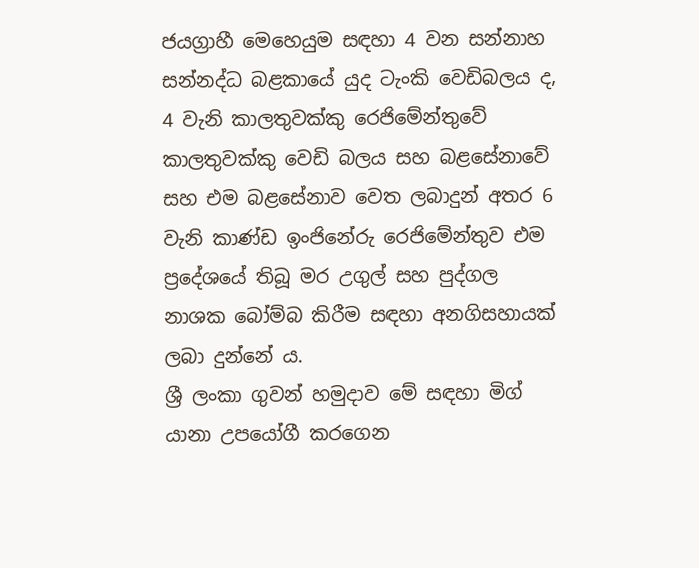ජයග්‍රාහී මෙහෙයුම සඳහා 4 වන සන්නාහ සන්නද්ධ බළකායේ යුද ටැංකි වෙඩිබලය ද, 4 වැනි කාලතුවක්කු රෙජිමේන්තුවේ කාලතුවක්කු වෙඩි බලය සහ බළසේනාවේ සහ එම බළසේනාව වෙත ලබාදුන් අතර 6 වැනි කාණ්ඩ ඉංජිනේරු රෙජිමේන්තුව එම ප්‍රදේශයේ තිබූ මර උගුල් සහ පුද්ගල නාශක බෝම්බ කිරීම සඳහා අනගිසහායක් ලබා දුන්නේ ය.
ශ්‍රී ලංකා ගුවන් හමුදාව මේ සඳහා මිග් යානා උපයෝගී කරගෙන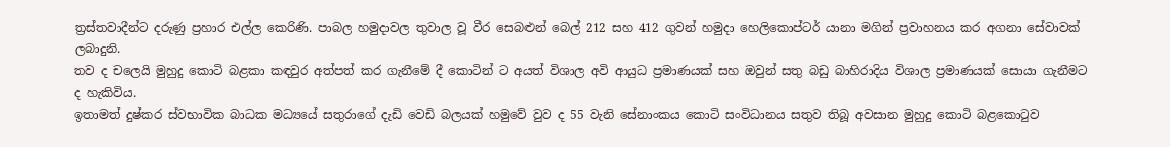ත්‍රස්තවාදීන්ට දරුණු ප්‍රහාර එල්ල කෙරිණි. පාබල හමුදාවල තුවාල වූ වීර සෙබළුන් බෙල් 212 සහ 412 ගුවන් හමුදා හෙලිකොප්ටර් යානා මගින් ප්‍රවාහනය කර අගනා සේවාවක් ලබාදුනි.
තව ද චලෙයි මුහුදු කොටි බළකා කඳවුර අත්පත් කර ගැනීමේ දී කොටින් ට අයත් විශාල අවි ආයුධ ප්‍රමාණයක් සහ ඔවුන් සතු බඩු බාහිරාදිය විශාල ප්‍රමාණයක් සොයා ගැනීමට ද හැකිවිය.
ඉතාමත් දුෂ්කර ස්වභාවික බාධක මධ්‍යයේ සතුරාගේ දැඩි වෙඩි බලයක් හමුවේ වුව ද 55 වැනි සේනාංකය කොටි සංවිධානය සතුව තිබූ අවසාන මුහුදු කොටි බළකොටුව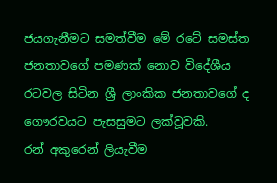ජයගැනීමට සමත්වීම මේ රටේ සමස්ත ජනතාවගේ පමණක් නොව විදේශීය රටවල සිටින ශ්‍රී ලාංකික ජනතාවගේ ද ගෞරවයට පැසසුමට ලක්වූවකි.
රන් අකුරෙන් ලියැවීම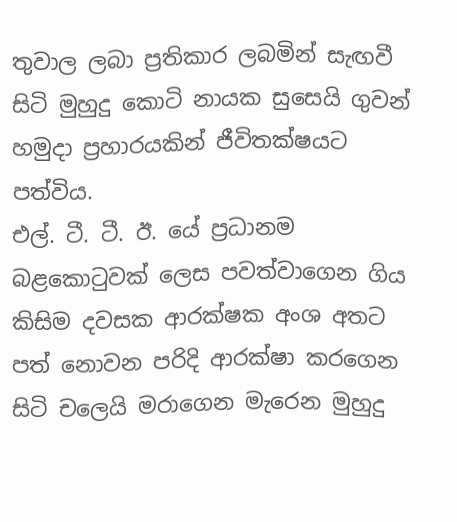තුවාල ලබා ප්‍රතිකාර ලබමින් සැඟවී සිටි මුහුදු කොටි නායක සුසෙයි ගුවන් හමුදා ප්‍රහාරයකින් ජීවිතක්ෂයට පත්විය.
එල්. ටී. ටී. ඊ. යේ ප්‍රධානම බළකොටුවක් ලෙස පවත්වාගෙන ගිය කිසිම දවසක ආරක්ෂක අංශ අතට පත් නොවන පරිදි ආරක්ෂා කරගෙන සිටි චලෙයි මරාගෙන මැරෙන මුහුදු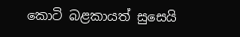කොටි බළකායත් සුසෙයි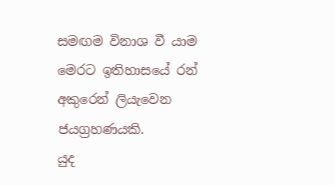සමඟම විනාශ වී යාම මෙරට ඉතිහාසයේ රන් අකුරෙන් ලියැවෙන ජයග්‍රහණයකි.
යුද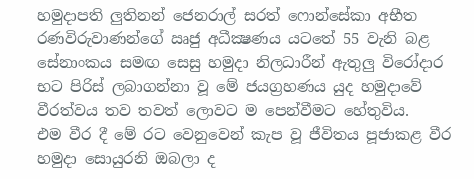හමුදාපති ලුතිනන් ජෙනරාල් සරත් ෆොන්සේකා අභීත රණවිරුවාණන්ගේ ඍජු අධීක්‍ෂණය යටතේ 55 වැනි බළ සේනාංකය සමඟ සෙසු හමුදා නිලධාරීන් ඇතුලු විරෝදාර භට පිරිස් ලබාගන්නා වූ මේ ජයග්‍රහණය යුද හමුදාවේ වීරත්වය තව තවත් ලොවට ම පෙන්වීමට හේතුවිය.
එම වීර දී මේ රට වෙනුවෙන් කැප වූ ජීවිතය පූජාකළ වීර හමුදා සොයුරනි ඔබලා ද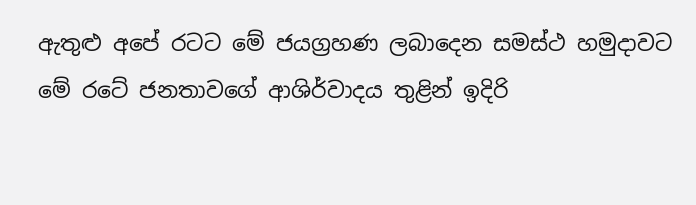ඇතුළු අපේ රටට මේ ජයග්‍රහණ ලබාදෙන සමස්ථ හමුදාවට මේ රටේ ජනතාවගේ ආශිර්වාදය තුළින් ඉදිරි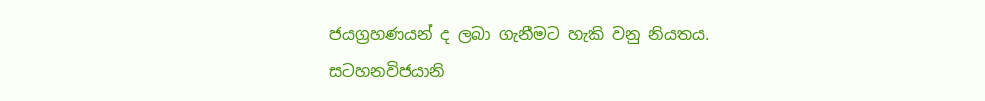ජයග්‍රහණයන් ද ලබා ගැනීමට හැකි වනු නියතය.
සටහනවිජයානි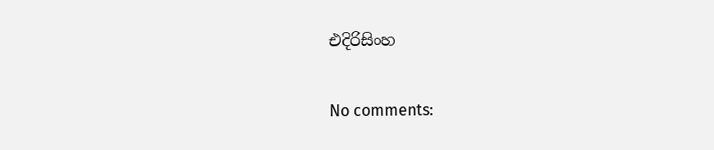එදිරිසිංහ

No comments: